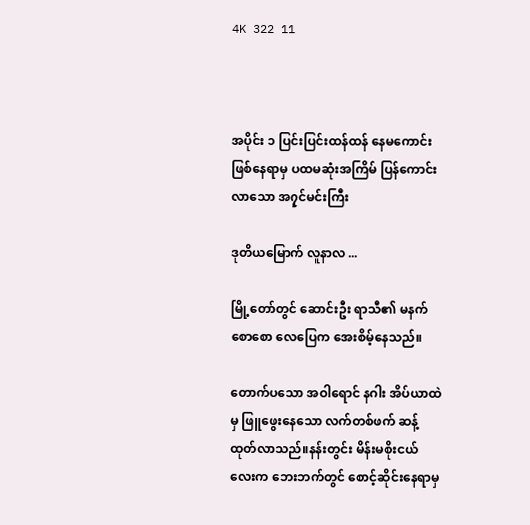4K 322 11



အပိုင်း ၁ ပြင်းပြင်းထန်ထန် နေမကောင်းဖြစ်နေရာမှ ပထမဆုံးအကြိမ် ပြန်ကောင်းလာသော အ၇ှင်မင်းကြီး

ဒုတိယမြောက် လူနာလ ...

မြို့တော်တွင် ဆောင်းဦး ရာသီ၏ မနက်စောစော လေပြေက အေးစိမ့်နေသည်။

တောက်ပသော အဝါရောင် နဂါး အိပ်ယာထဲမှ ဖြူဖွေးနေသော လက်တစ်ဖက် ဆန့်ထုတ်လာသည်။နန်းတွင်း မိန်းမစိုးငယ်လေးက ဘေးဘက်တွင် စောင့်ဆိုင်းနေရာမှ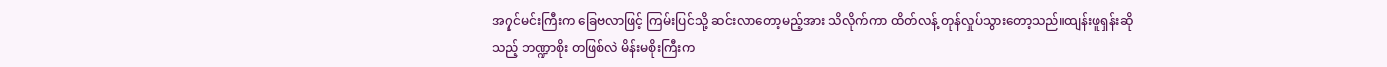အ၇ှင်မင်းကြီးက ခြေဗလာဖြင့် ကြမ်းပြင်သို့ ဆင်းလာတော့မည့်အား သိလိုက်ကာ ထိတ်လန့် တုန်လှုပ်သွားတော့သည်။ထျန်းဖူရှန်းဆိုသည့် ဘဏ္ဍာစိုး တဖြစ်လဲ မိန်းမစိုးကြီးက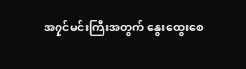အ၇ှင်မင်းကြီးအတွက် နွေးထွေးစေ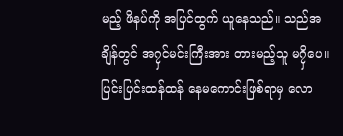မည့် ဖိနပ်ကို အပြင်ထွက် ယူနေသည်။ သည်အချိန်တွင် အ၇ှင်မင်းကြီးအား တားမည့်သူ မ၇ှိပေ။ ပြင်းပြင်းထန်ထန် နေမကောင်းဖြစ်ရာမှ လော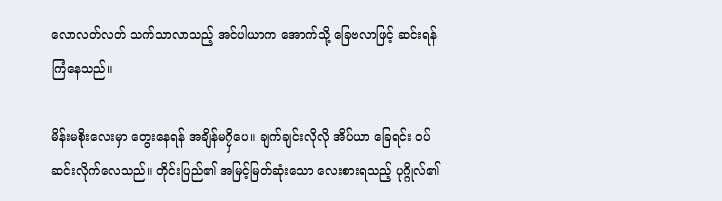လောလတ်လတ် သက်သာလာသည့် အင်ပါယာက အောက်သို့ ခြေဗလာဖြင့် ဆင်းရန် ကြံနေသည်။

မိန်းမစိုးလေးမှာ တွေးနေရန် အချိန်မ၇ှိပေ။ ချက်ချင်းလိုလို အိပ်ယာ ခြေရင်း ဝပ်ဆင်းလိုက်လေသည်။ တိုင်းပြည်၏ အမြင့်မြတ်ဆုံးသော လေးစားရသည့် ပုဂ္ဂိုလ်၏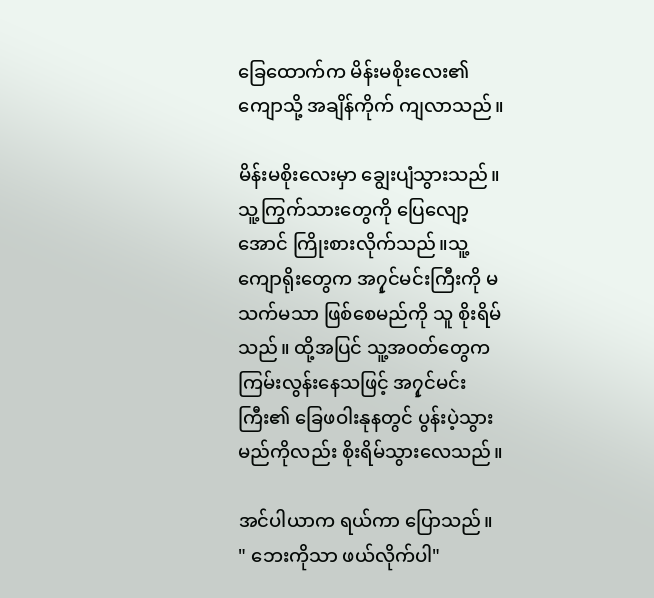ခြေထောက်က မိန်းမစိုးလေး၏ ကျောသို့ အချိန်ကိုက် ကျလာသည်။

မိန်းမစိုးလေးမှာ ချွေးပျံသွားသည်။ သူ့ကြွက်သားတွေကို ပြေလျော့အောင် ကြိုးစားလိုက်သည်။သူ့ကျောရိုးတွေက အ၇ှင်မင်းကြီးကို မသက်မသာ ဖြစ်စေမည်ကို သူ စိုးရိမ်သည်။ ထို့အပြင် သူ့အဝတ်တွေက ကြမ်းလွန်းနေသဖြင့် အ၇ှင်မင်းကြီး၏ ခြေဖဝါးနုနတွင် ပွန်းပဲ့သွားမည်ကိုလည်း စိုးရိမ်သွားလေသည်။

အင်ပါယာက ရယ်ကာ ပြောသည်။
" ဘေးကိုသာ ဖယ်လိုက်ပါ"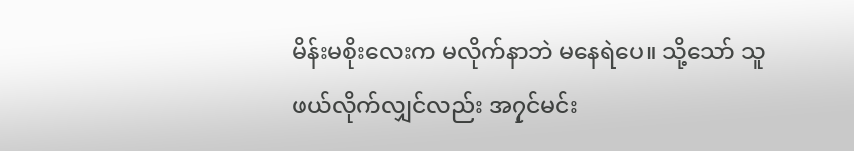မိန်းမစိုးလေးက မလိုက်နာဘဲ မနေရဲပေ။ သို့သော် သူ ဖယ်လိုက်လျှင်လည်း အ၇ှင်မင်း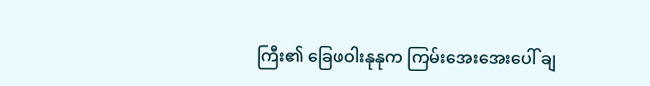ကြီး၏ ခြေဖဝါးနုနုက ကြမ်းအေးအေးပေါ် ချ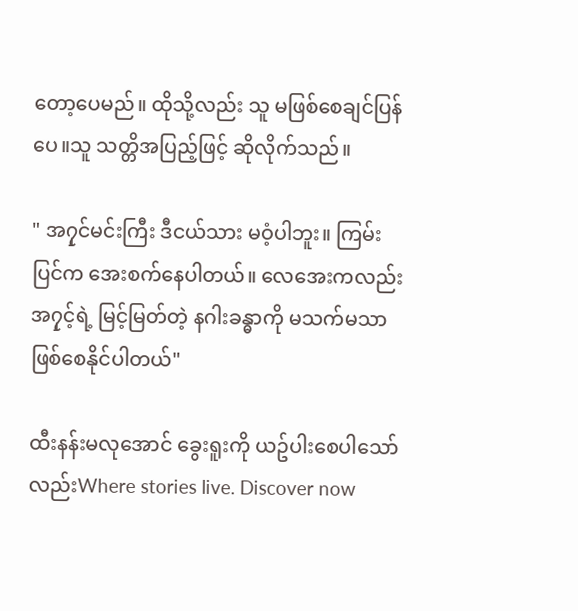တော့ပေမည်။ ထိုသို့လည်း သူ မဖြစ်စေချင်ပြန်ပေ။သူ သတ္တိအပြည့်ဖြင့် ဆိုလိုက်သည်။

" အ၇ှင်မင်းကြီး ဒီငယ်သား မဝံ့ပါဘူး။ ကြမ်းပြင်က အေးစက်နေပါတယ်။ လေအေးကလည်း အ၇ှင့်ရဲ့ မြင့်မြတ်တဲ့ နဂါးခန္ဓာကို မသက်မသာ ဖြစ်စေနိုင်ပါတယ်"

ထီးနန်းမလုအောင် ခွေးရူးကို ယဥ်ပါးစေပါသော်လည်းWhere stories live. Discover now